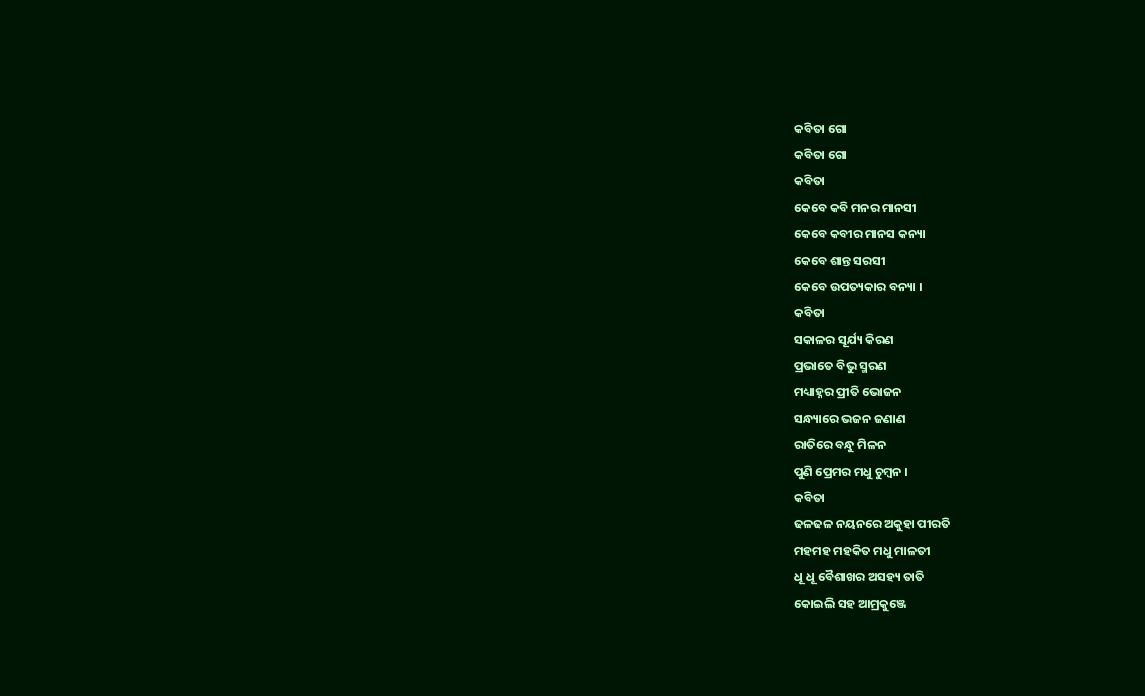କବିତା ଗୋ
କବିତା ଗୋ
କବିତା
କେବେ କବି ମନର ମାନସୀ
କେବେ କବୀର ମାନସ କନ୍ୟା
କେବେ ଶାନ୍ତ ସରସୀ
କେବେ ଉପତ୍ୟକାର ବନ୍ୟା ।
କବିତା
ସକାଳର ସୂର୍ଯ୍ୟ କିରଣ
ପ୍ରଭାତେ ବିଭୁ ସ୍ମରଣ
ମଧ୍ୟାହ୍ନର ପ୍ରୀତି ଭୋଜନ
ସନ୍ଧ୍ୟାରେ ଭଜନ ଜଣାଣ
ରାତିରେ ବନ୍ଧୁ ମିଳନ
ପୁଣି ପ୍ରେମର ମଧୁ ଚୁମ୍ବନ ।
କବିତା
ଢଳଢଳ ନୟନରେ ଅକୁହା ପୀରତି
ମହମହ ମହକିତ ମଧୁ ମାଳତୀ
ଧୂ ଧୂ ବୈଶାଖର ଅସହ୍ୟ ତାତି
କୋଇଲି ସହ ଆମ୍ରକୁଞ୍ଜେ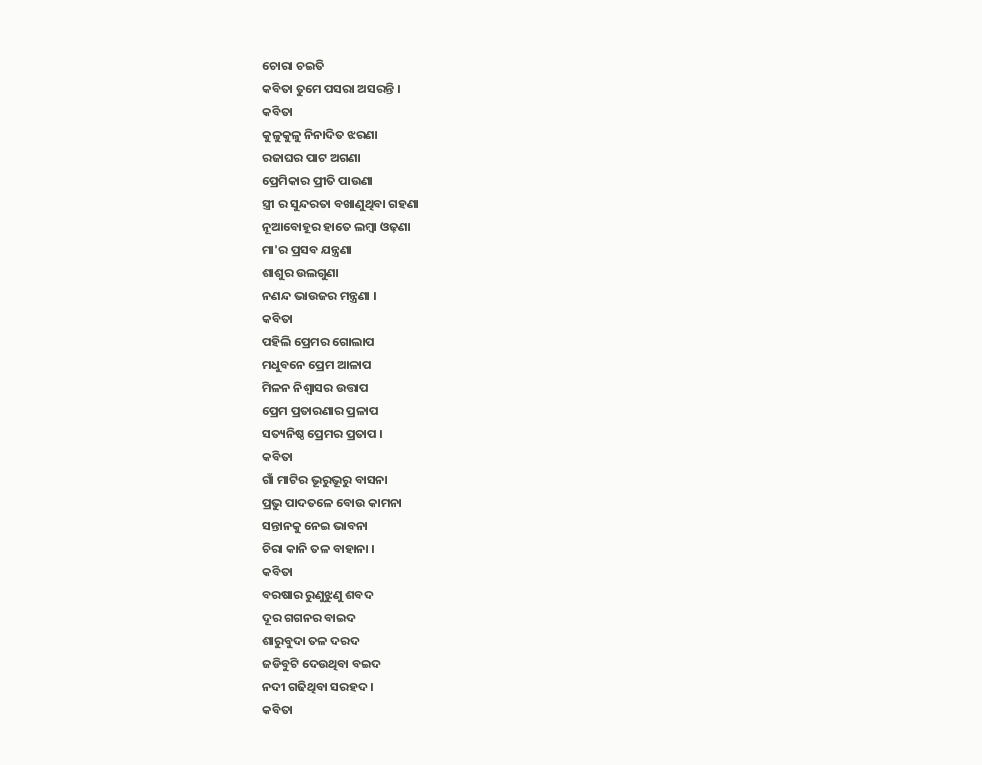ଚୋରା ଚଇତି
କବିତା ତୁମେ ପସରା ଅସରନ୍ତି ।
କବିତା
କୁଳୁକୁଳୁ ନିନାଦିତ ଝରଣା
ରଜାଘର ପାଟ ଅଗଣା
ପ୍ରେମିକାର ପ୍ରୀତି ପାଉଣା
ସ୍ତ୍ରୀ ର ସୁନ୍ଦରତା ବଖାଣୁଥିବା ଗହଣା
ନୂଆବୋହୂର ହାତେ ଲମ୍ବା ଓଢ଼ଣା
ମା'ର ପ୍ରସବ ଯନ୍ତ୍ରଣା
ଶାଶୁର ଉଲଗୁଣା
ନଣନ୍ଦ ଭାଉଜର ମନ୍ତ୍ରଣା ।
କବିତା
ପହିଲି ପ୍ରେମର ଗୋଲାପ
ମଧୁବନେ ପ୍ରେମ ଆଳାପ
ମିଳନ ନିଶ୍ଵାସର ଉତ୍ତାପ
ପ୍ରେମ ପ୍ରତାରଣାର ପ୍ରଳାପ
ସତ୍ୟନିଷ୍ଠ ପ୍ରେମର ପ୍ରତାପ ।
କବିତା
ଗାଁ ମାଟିର ଭୂରୁଭୂରୁ ବାସନା
ପ୍ରଭୁ ପାଦତଳେ ବୋଉ କାମନା
ସନ୍ତାନକୁ ନେଇ ଭାବନା
ଚିରା କାନି ତଳ ବାହାନା ।
କବିତା
ବରଷାର ରୁଣୁଝୁଣୁ ଶବଦ
ଦୂର ଗଗନର ବାଇଦ
ଶାରୁବୁଦା ତଳ ଦରଦ
ଜଡିବୁଟି ଦେଉଥିବା ବଇଦ
ନଦୀ ଗଢିଥିବା ସରହଦ ।
କବିତା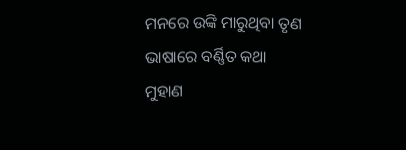ମନରେ ଉଙ୍କି ମାରୁଥିବା ତୃଣ
ଭାଷାରେ ବର୍ଣ୍ଣିତ କଥା
ମୁହାଣ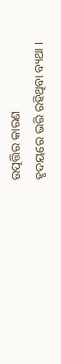ଉତ୍ପତ୍ତିର କାରଣ
ହୃଦୟରେ ଭରି ରହିଥିବା ବ୍ୟଥା ।